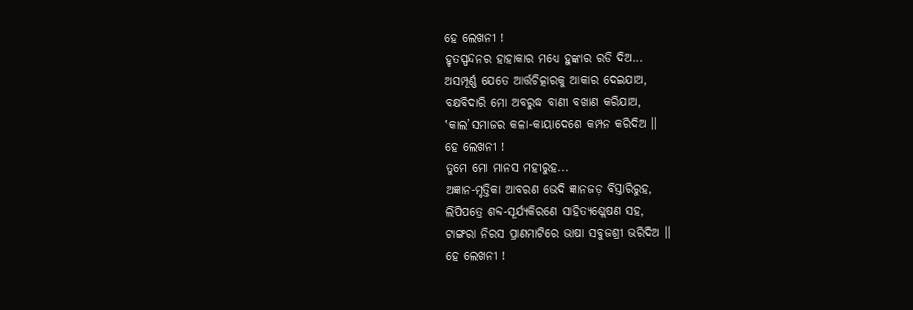ହେ ଲେଖନୀ !
ହୃତସ୍ପନ୍ଦନର ହାହାକାର ମଧ୍ୟେ ହୁଙ୍କାର ରଡି ଦିଅ...
ଅସମ୍ପୂର୍ଣ୍ଣ ଯେତେ ଆର୍ତ୍ତଚିତ୍କାରକୁ ଆକାର ଦେଇଯାଅ,
ବକ୍ଷବିଦାରି ମୋ ଅବରୁଦ୍ଧ ବାଣୀ ବଖାଣ କରିଯାଅ,
‛କାଲ’ସମାଜର କଳା-କାୟାଦେଶେ କମ୍ପନ କରିଦିଅ ।।
ହେ ଲେଖନୀ !
ତୁମେ ମୋ ମାନସ ମହୀରୁହ...
ଅଜ୍ଞାନ-ମୃତ୍ତିକା ଆବରଣ ଭେଦି ଜ୍ଞାନଜଡ଼ ବିସ୍ତାରିରୁହ,
ଲିପିପତ୍ରେ ଶବ୍ଦ-ସୂର୍ଯ୍ୟକିରଣେ ସାହିତ୍ୟଶ୍ଲେଷଣ ସହ,
ଟାଙ୍ଗରା ନିରସ ପ୍ରାଣମାଟିରେ ଭାଷା ସବୁଜଶ୍ରୀ ଭରିଦିଅ ।।
ହେ ଲେଖନୀ !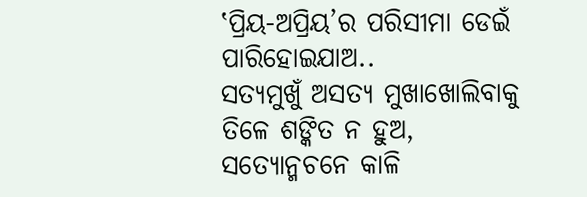‛ପ୍ରିୟ-ଅପ୍ରିୟ’ର ପରିସୀମା ଡେଇଁ ପାରିହୋଇଯାଅ..
ସତ୍ୟମୁଖୁଁ ଅସତ୍ୟ ମୁଖାଖୋଲିବାକୁ ତିଳେ ଶଙ୍କିତ ନ ହୁଅ,
ସତ୍ୟୋନ୍ମଚନେ କାଳି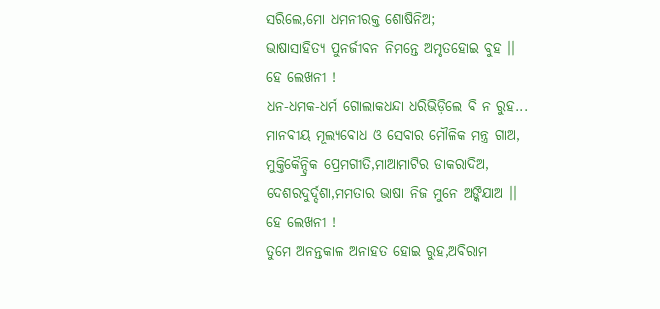ସରିଲେ,ମୋ ଧମନୀରକ୍ତ ଶୋଷିନିଅ;
ଭାଷାସାହିତ୍ୟ ପୁନର୍ଜୀବନ ନିମନ୍ତେ ଅମୃତହୋଇ ବୁହ ।।
ହେ ଲେଖନୀ !
ଧନ-ଧମକ-ଧର୍ମ ଗୋଲାକଧନ୍ଦା ଧରିଭିଡ଼ିଲେ ବି ନ ରୁହ...
ମାନବୀୟ ମୂଲ୍ୟବୋଧ ଓ ସେବାର ମୌଳିକ ମନ୍ତ୍ର ଗାଅ,
ମୁକ୍ତିକୈନ୍ଦ୍ରିକ ପ୍ରେମଗୀତି,ମାଆମାଟିର ଡାକରାଦିଅ,
ଦେଶରଦୁର୍ଦ୍ଦଶା,ମମତାର ଭାଷା ନିଜ ମୁନେ ଅଙ୍କିଯାଅ ।।
ହେ ଲେଖନୀ !
ତୁମେ ଅନନ୍ତକାଳ ଅନାହତ ହୋଇ ରୁହ,ଅବିରାମ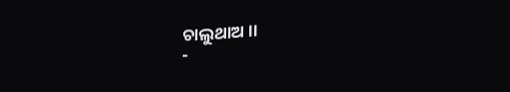ଚାଲୁଥାଅ ।।
-